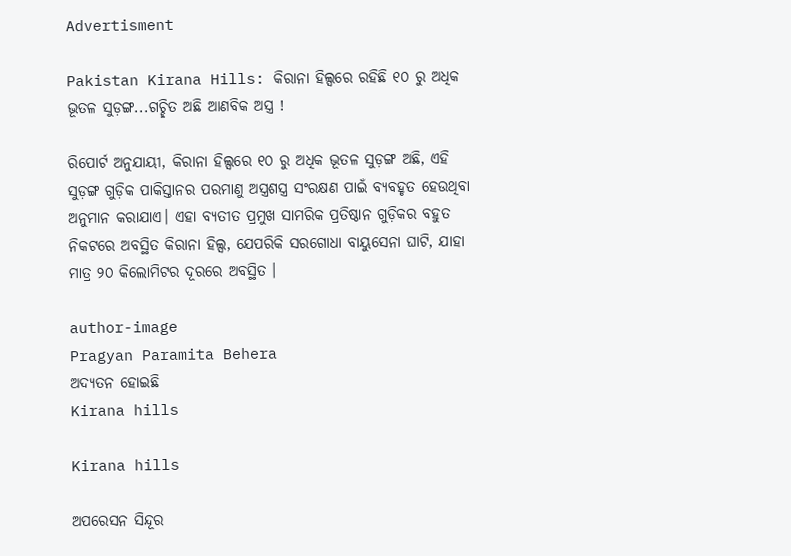Advertisment

Pakistan Kirana Hills: କିରାନା ହିଲ୍ସରେ ରହିଛି ୧୦ ରୁ ଅଧିକ ଭୂତଳ ସୁଡ଼ଙ୍ଗ...ଗଚ୍ଛିତ ଅଛି ଆଣବିକ ଅସ୍ତ୍ର !

ରିପୋର୍ଟ ଅନୁଯାୟୀ, କିରାନା ହିଲ୍ସରେ ୧୦ ରୁ ଅଧିକ ଭୂତଳ ସୁଡ଼ଙ୍ଗ ଅଛି, ଏହି ସୁଡ଼ଙ୍ଗ ଗୁଡ଼ିକ ପାକିସ୍ତାନର ପରମାଣୁ ଅସ୍ତ୍ରଶସ୍ତ୍ର ସଂରକ୍ଷଣ ପାଇଁ ବ୍ୟବହୃତ ହେଉଥିବା ଅନୁମାନ କରାଯାଏ। ଏହା ବ୍ୟତୀତ ପ୍ରମୁଖ ସାମରିକ ପ୍ରତିଷ୍ଠାନ ଗୁଡ଼ିକର ବହୁତ ନିକଟରେ ଅବସ୍ଥିତ କିରାନା ହିଲ୍ସ, ଯେପରିକି ସରଗୋଧା ବାୟୁସେନା ଘାଟି, ଯାହା ମାତ୍ର ୨୦ କିଲୋମିଟର ଦୂରରେ ଅବସ୍ଥିତ ।

author-image
Pragyan Paramita Behera
ଅଦ୍ୟତନ ହୋଇଛି
Kirana hills

Kirana hills

ଅପରେସନ ସିନ୍ଦୂର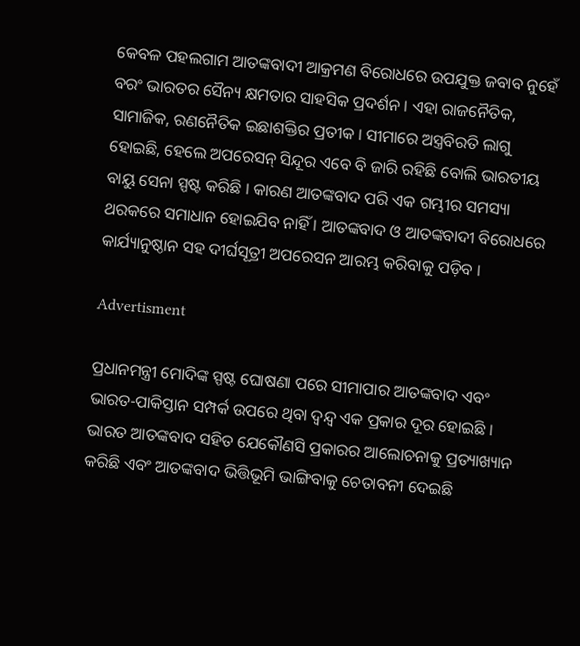କେବଳ ପହଲଗାମ ଆତଙ୍କବାଦୀ ଆକ୍ରମଣ ବିରୋଧରେ ଉପଯୁକ୍ତ ଜବାବ ନୁହେଁ ବରଂ ଭାରତର ସୈନ୍ୟ କ୍ଷମତାର ସାହସିକ ପ୍ରଦର୍ଶନ । ଏହା ରାଜନୈତିକ, ସାମାଜିକ, ରଣନୈତିକ ଇଛାଶକ୍ତିର ପ୍ରତୀକ । ସୀମାରେ ଅସ୍ତ୍ରବିରତି ଲାଗୁ ହୋଇଛି, ହେଲେ ଅପରେସନ୍ ସିନ୍ଦୂର ଏବେ ବି ଜାରି ରହିଛି ବୋଲି ଭାରତୀୟ ବାୟୁ ସେନା ସ୍ପଷ୍ଟ କରିଛି । କାରଣ ଆତଙ୍କବାଦ ପରି ଏକ ଗମ୍ଭୀର ସମସ୍ୟା ଥରକରେ ସମାଧାନ ହୋଇଯିବ ନାହିଁ । ଆତଙ୍କବାଦ ଓ ଆତଙ୍କବାଦୀ ବିରୋଧରେ କାର୍ଯ୍ୟାନୁଷ୍ଠାନ ସହ ଦୀର୍ଘସୂତ୍ରୀ ଅପରେସନ ଆରମ୍ଭ କରିବାକୁ ପଡ଼ିବ ।

Advertisment

ପ୍ରଧାନମନ୍ତ୍ରୀ ମୋଦିଙ୍କ ସ୍ପଷ୍ଟ ଘୋଷଣା ପରେ ସୀମାପାର ଆତଙ୍କବାଦ ଏବଂ ଭାରତ-ପାକିସ୍ତାନ ସମ୍ପର୍କ ଉପରେ ଥିବା ଦ୍ୱନ୍ଦ୍ୱ ଏକ ପ୍ରକାର ଦୂର ହୋଇଛି । ଭାରତ ଆତଙ୍କବାଦ ସହିତ ଯେକୌଣସି ପ୍ରକାରର ଆଲୋଚନାକୁ ପ୍ରତ୍ୟାଖ୍ୟାନ କରିଛି ଏବଂ ଆତଙ୍କବାଦ ଭିତ୍ତିଭୂମି ଭାଙ୍ଗିବାକୁ ଚେତାବନୀ ଦେଇଛି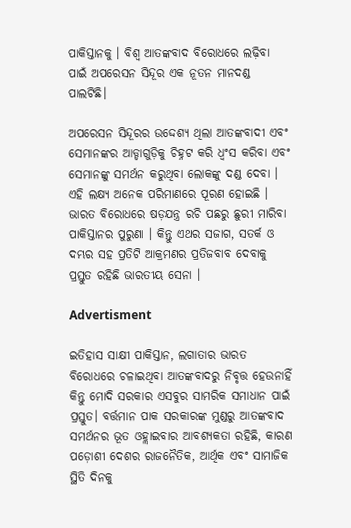ପାକିସ୍ତାନକୁ । ବିଶ୍ୱ ଆତଙ୍କବାଦ ବିରୋଧରେ ଲଢ଼ିବା ପାଇଁ ଅପରେସନ ସିନ୍ଦୂର ଏକ ନୂତନ ମାନଦଣ୍ଡ ପାଲଟିଛି।

ଅପରେସନ ସିନ୍ଦୂରର ଉଦ୍ଦେଶ୍ୟ ଥିଲା ଆତଙ୍କବାଦୀ ଏବଂ ସେମାନଙ୍କର ଆଡ୍ଡାଗୁଡ଼ିକୁ ଚିହ୍ନଟ କରି ଧ୍ୱଂସ କରିବା ଏବଂ ସେମାନଙ୍କୁ ସମର୍ଥନ କରୁଥିବା ଲୋକଙ୍କୁ ଦଣ୍ଡ ଦେବା । ଏହି ଲକ୍ଷ୍ୟ ଅନେକ ପରିମାଣରେ ପୂରଣ ହୋଇଛି । ଭାରତ ବିରୋଧରେ ଷଡ଼ଯନ୍ତ୍ର ରଚି ପଛରୁ ଛୁରୀ ମାରିବା ପାକିସ୍ତାନର ପୁରୁଣା । କିନ୍ତୁ ଏଥର ସଜାଗ, ସତର୍କ ଓ ଦମ୍ଭର ସହ ପ୍ରତିଟି ଆକ୍ରମଣର ପ୍ରତିଜବାବ ଦେବାକୁ ପ୍ରସ୍ତୁତ ରହିଛି ଭାରତୀୟ ସେନା ।

Advertisment

ଇତିହାସ ସାକ୍ଷୀ ପାକିସ୍ତାନ, ଲଗାତାର ଭାରତ ବିରୋଧରେ ଚଳାଇଥିବା ଆତଙ୍କବାଦରୁ ନିବୃତ୍ତ ହେଉନାହିଁ କିନ୍ତୁ ମୋଦି ସରକାର ଏସବୁର ସାମରିକ ସମାଧାନ ପାଇଁ ପ୍ରସ୍ତୁତ। ବର୍ତ୍ତମାନ ପାକ ସରକାରଙ୍କ ମୁଣ୍ଡରୁ ଆତଙ୍କବାଦ ସମର୍ଥନର ଭୂତ ଓହ୍ଲାଇବାର ଆବଶ୍ୟକତା ରହିଛି, କାରଣ ପଡ଼ୋଶୀ ଦେଶର ରାଜନୈତିକ, ଆର୍ଥିକ ଏବଂ ସାମାଜିକ ସ୍ଥିତି ଦିନକୁ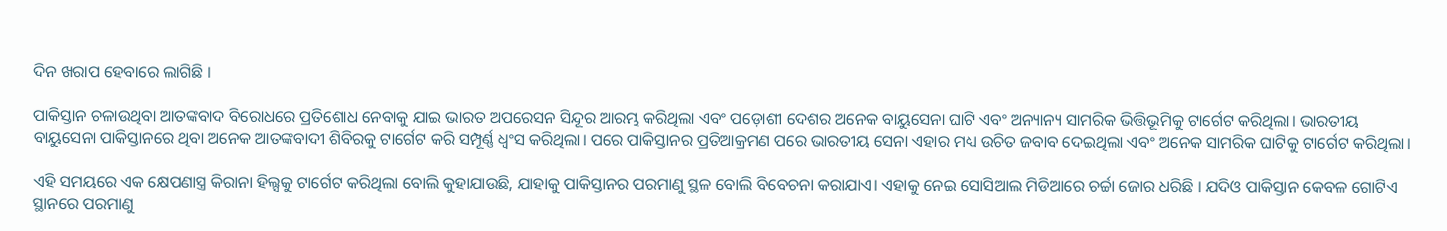ଦିନ ଖରାପ ହେବାରେ ଲାଗିଛି ।

ପାକିସ୍ତାନ ଚଳାଉଥିବା ଆତଙ୍କବାଦ ବିରୋଧରେ ପ୍ରତିଶୋଧ ନେବାକୁ ଯାଇ ଭାରତ ଅପରେସନ ସିନ୍ଦୂର ଆରମ୍ଭ କରିଥିଲା ଏବଂ ପଡ଼ୋଶୀ ଦେଶର ଅନେକ ବାୟୁସେନା ଘାଟି ଏବଂ ଅନ୍ୟାନ୍ୟ ସାମରିକ ଭିତ୍ତିଭୂମିକୁ ଟାର୍ଗେଟ କରିଥିଲା। ଭାରତୀୟ ବାୟୁସେନା ପାକିସ୍ତାନରେ ଥିବା ଅନେକ ଆତଙ୍କବାଦୀ ଶିବିରକୁ ଟାର୍ଗେଟ କରି ସମ୍ପୂର୍ଣ୍ଣ ଧ୍ୱଂସ କରିଥିଲା। ପରେ ପାକିସ୍ତାନର ପ୍ରତିଆକ୍ରମଣ ପରେ ଭାରତୀୟ ସେନା ଏହାର ମଧ୍ୟ ଉଚିତ ଜବାବ ଦେଇଥିଲା ଏବଂ ଅନେକ ସାମରିକ ଘାଟିକୁ ଟାର୍ଗେଟ କରିଥିଲା।

ଏହି ସମୟରେ ଏକ କ୍ଷେପଣାସ୍ତ୍ର କିରାନା ହିଲ୍ସକୁ ଟାର୍ଗେଟ କରିଥିଲା ବୋଲି କୁହାଯାଉଛି, ଯାହାକୁ ପାକିସ୍ତାନର ପରମାଣୁ ସ୍ଥଳ ବୋଲି ବିବେଚନା କରାଯାଏ। ଏହାକୁ ନେଇ ସୋସିଆଲ ମିଡିଆରେ ଚର୍ଚ୍ଚା ଜୋର ଧରିଛି । ଯଦିଓ ପାକିସ୍ତାନ କେବଳ ଗୋଟିଏ ସ୍ଥାନରେ ପରମାଣୁ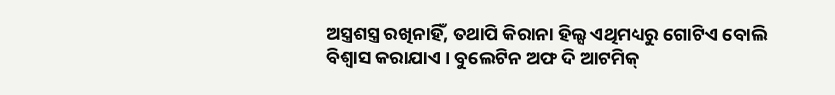ଅସ୍ତ୍ରଶସ୍ତ୍ର ରଖିନାହିଁ, ତଥାପି କିରାନା ହିଲ୍ସ ଏଥିମଧ୍ୟରୁ ଗୋଟିଏ ବୋଲି ବିଶ୍ୱାସ କରାଯାଏ । ବୁଲେଟିନ ଅଫ ଦି ଆଟମିକ୍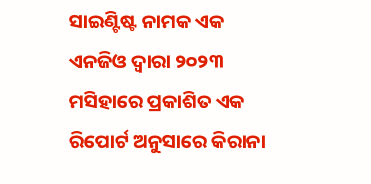ସାଇଣ୍ଟିଷ୍ଟ ନାମକ ଏକ ଏନଜିଓ ଦ୍ୱାରା ୨୦୨୩ ମସିହାରେ ପ୍ରକାଶିତ ଏକ ରିପୋର୍ଟ ଅନୁସାରେ କିରାନା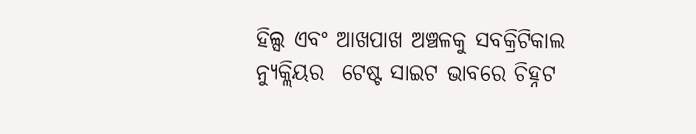ହିଲ୍ସ ଏବଂ ଆଖପାଖ ଅଞ୍ଚଳକୁ ସବକ୍ରିଟିକାଲ ନ୍ୟୁକ୍ଲିୟର  ଟେଷ୍ଟ ସାଇଟ ଭାବରେ ଚିହ୍ନଟ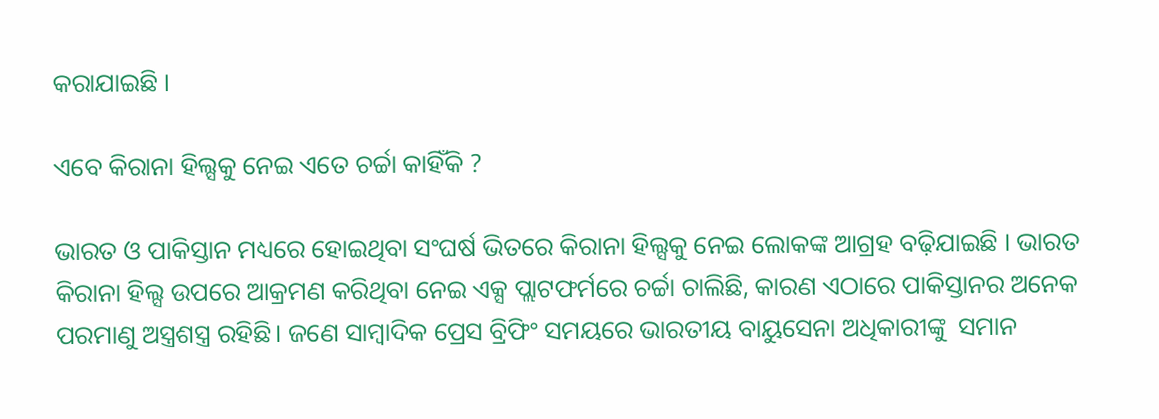କରାଯାଇଛି ।

ଏବେ କିରାନା ହିଲ୍ସକୁ ନେଇ ଏତେ ଚର୍ଚ୍ଚା କାହିଁକି ?

ଭାରତ ଓ ପାକିସ୍ତାନ ମଧ୍ୟରେ ହୋଇଥିବା ସଂଘର୍ଷ ଭିତରେ କିରାନା ହିଲ୍ସକୁ ନେଇ ଲୋକଙ୍କ ଆଗ୍ରହ ବଢ଼ିଯାଇଛି । ଭାରତ କିରାନା ହିଲ୍ସ ଉପରେ ଆକ୍ରମଣ କରିଥିବା ନେଇ ଏକ୍ସ ପ୍ଲାଟଫର୍ମରେ ଚର୍ଚ୍ଚା ଚାଲିଛି, କାରଣ ଏଠାରେ ପାକିସ୍ତାନର ଅନେକ ପରମାଣୁ ଅସ୍ତ୍ରଶସ୍ତ୍ର ରହିଛି। ଜଣେ ସାମ୍ବାଦିକ ପ୍ରେସ ବ୍ରିଫିଂ ସମୟରେ ଭାରତୀୟ ବାୟୁସେନା ଅଧିକାରୀଙ୍କୁ  ସମାନ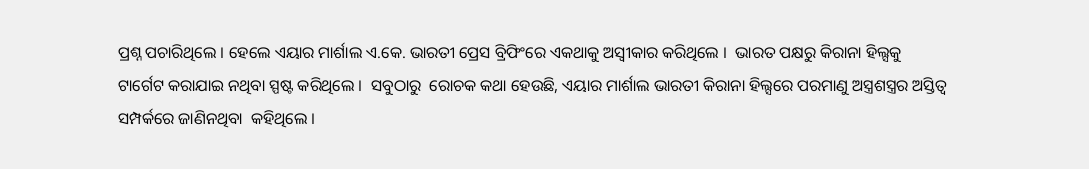ପ୍ରଶ୍ନ ପଚାରିଥିଲେ । ହେଲେ ଏୟାର ମାର୍ଶାଲ ଏ.କେ. ଭାରତୀ ପ୍ରେସ ବ୍ରିଫିଂରେ ଏକଥାକୁ ଅସ୍ୱୀକାର କରିଥିଲେ ।  ଭାରତ ପକ୍ଷରୁ କିରାନା ହିଲ୍ସକୁ ଟାର୍ଗେଟ କରାଯାଇ ନଥିବା ସ୍ପଷ୍ଟ କରିଥିଲେ ।  ସବୁଠାରୁ  ରୋଚକ କଥା ହେଉଛି, ଏୟାର ମାର୍ଶାଲ ଭାରତୀ କିରାନା ହିଲ୍ସରେ ପରମାଣୁ ଅସ୍ତ୍ରଶସ୍ତ୍ରର ଅସ୍ତିତ୍ୱ ସମ୍ପର୍କରେ ଜାଣିନଥିବା  କହିଥିଲେ ।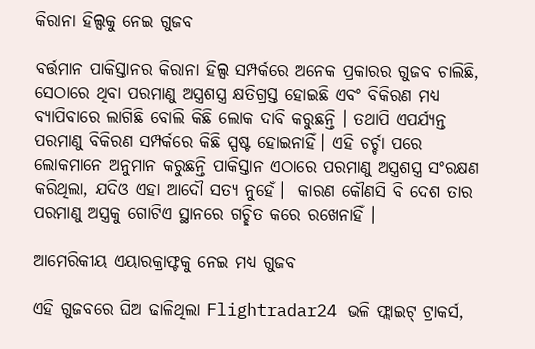କିରାନା ହିଲ୍ସକୁ ନେଇ ଗୁଜବ

ବର୍ତ୍ତମାନ ପାକିସ୍ତାନର କିରାନା ହିଲ୍ସ ସମ୍ପର୍କରେ ଅନେକ ପ୍ରକାରର ଗୁଜବ ଚାଲିଛି, ସେଠାରେ ଥିବା ପରମାଣୁ ଅସ୍ତ୍ରଶସ୍ତ୍ର କ୍ଷତିଗ୍ରସ୍ତ ହୋଇଛି ଏବଂ ବିକିରଣ ମଧ୍ୟ ବ୍ୟାପିବାରେ ଲାଗିଛି ବୋଲି କିଛି ଲୋକ ଦାବି କରୁଛନ୍ତି । ତଥାପି ଏପର୍ଯ୍ୟନ୍ତ ପରମାଣୁ ବିକିରଣ ସମ୍ପର୍କରେ କିଛି ସ୍ପଷ୍ଟ ହୋଇନାହିଁ। ଏହି ଚର୍ଚ୍ଚା ପରେ ଲୋକମାନେ ଅନୁମାନ କରୁଛନ୍ତି ପାକିସ୍ତାନ ଏଠାରେ ପରମାଣୁ ଅସ୍ତ୍ରଶସ୍ତ୍ର ସଂରକ୍ଷଣ କରିଥିଲା, ଯଦିଓ ଏହା ଆଦୌ ସତ୍ୟ ନୁହେଁ।  କାରଣ କୌଣସି ବି ଦେଶ ତାର ପରମାଣୁ ଅସ୍ତ୍ରକୁ ଗୋଟିଏ ସ୍ଥାନରେ ଗଚ୍ଛିତ କରେ ରଖେନାହିଁ ।

ଆମେରିକୀୟ ଏୟାରକ୍ରାଫ୍ଟକୁ ନେଇ ମଧ୍ୟ ଗୁଜବ

ଏହି ଗୁଜବରେ ଘିଅ ଢାଳିଥିଲା Flightradar24 ଭଳି ଫ୍ଲାଇଟ୍ ଟ୍ରାକର୍ସ,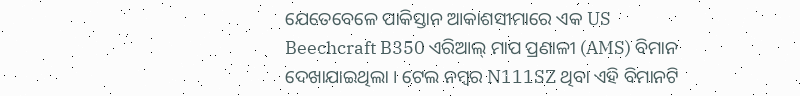ଯେତେବେଳେ ପାକିସ୍ତାନ ଆକାଶସୀମାରେ ଏକ US Beechcraft B350 ଏରିଆଲ୍ ମାପ ପ୍ରଣାଳୀ (AMS) ବିମାନ ଦେଖାଯାଇଥିଲା । ଟେଲ ନମ୍ବର N111SZ ଥିବା ଏହି ବିମାନଟି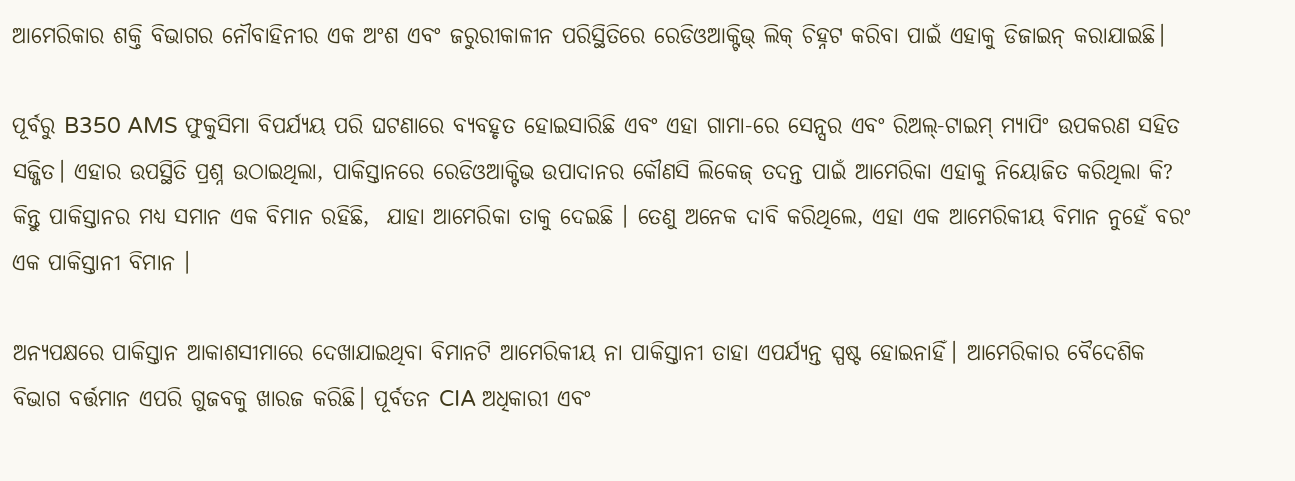ଆମେରିକାର ଶକ୍ତି ବିଭାଗର ନୌବାହିନୀର ଏକ ଅଂଶ ଏବଂ ଜରୁରୀକାଳୀନ ପରିସ୍ଥିତିରେ ରେଡିଓଆକ୍ଟିଭ୍ ଲିକ୍ ଚିହ୍ନଟ କରିବା ପାଇଁ ଏହାକୁ ଡିଜାଇନ୍ କରାଯାଇଛି।

ପୂର୍ବରୁ B350 AMS ଫୁକୁସିମା ବିପର୍ଯ୍ୟୟ ପରି ଘଟଣାରେ ବ୍ୟବହୃତ ହୋଇସାରିଛି ଏବଂ ଏହା ଗାମା-ରେ ସେନ୍ସର ଏବଂ ରିଅଲ୍-ଟାଇମ୍ ମ୍ୟାପିଂ ଉପକରଣ ସହିତ ସଜ୍ଜିତ। ଏହାର ଉପସ୍ଥିତି ପ୍ରଶ୍ନ ଉଠାଇଥିଲା, ପାକିସ୍ତାନରେ ରେଡିଓଆକ୍ଟିଭ ଉପାଦାନର କୌଣସି ଲିକେଜ୍ ତଦନ୍ତ ପାଇଁ ଆମେରିକା ଏହାକୁ ନିୟୋଜିତ କରିଥିଲା କି? କିନ୍ତୁ ପାକିସ୍ତାନର ମଧ୍ୟ ସମାନ ଏକ ବିମାନ ରହିଛି,  ଯାହା ଆମେରିକା ତାକୁ ଦେଇଛି । ତେଣୁ ଅନେକ ଦାବି କରିଥିଲେ, ଏହା ଏକ ଆମେରିକୀୟ ବିମାନ ନୁହେଁ ବରଂ ଏକ ପାକିସ୍ତାନୀ ବିମାନ ।

ଅନ୍ୟପକ୍ଷରେ ପାକିସ୍ତାନ ଆକାଶସୀମାରେ ଦେଖାଯାଇଥିବା ବିମାନଟି ଆମେରିକୀୟ ନା ପାକିସ୍ତାନୀ ତାହା ଏପର୍ଯ୍ୟନ୍ତ ସ୍ପଷ୍ଟ ହୋଇନାହିଁ। ଆମେରିକାର ବୈଦେଶିକ ବିଭାଗ ବର୍ତ୍ତମାନ ଏପରି ଗୁଜବକୁ ଖାରଜ କରିଛି। ପୂର୍ବତନ CIA ଅଧିକାରୀ ଏବଂ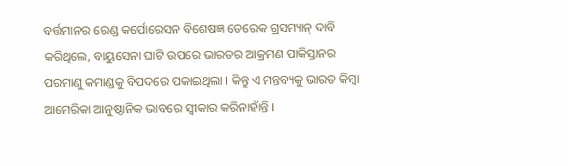ବର୍ତ୍ତମାନର ରେଣ୍ଡ କର୍ପୋରେସନ ବିଶେଷଜ୍ଞ ଡେରେକ ଗ୍ରସମ୍ୟାନ୍ ଦାବି କରିଥିଲେ, ବାୟୁସେନା ଘାଟି ଉପରେ ଭାରତର ଆକ୍ରମଣ ପାକିସ୍ତାନର ପରମାଣୁ କମାଣ୍ଡକୁ ବିପଦରେ ପକାଇଥିଲା । କିନ୍ତୁ ଏ ମନ୍ତବ୍ୟକୁ ଭାରତ କିମ୍ବା ଆମେରିକା ଆନୁଷ୍ଠାନିକ ଭାବରେ ସ୍ୱୀକାର କରିନାହାଁନ୍ତି ।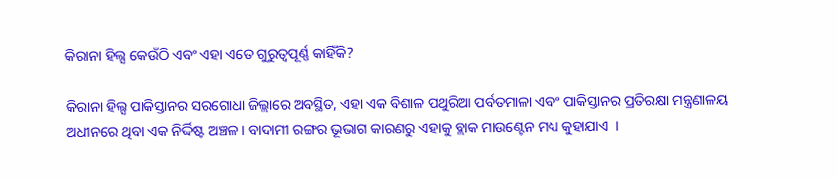କିରାନା ହିଲ୍ସ କେଉଁଠି ଏବଂ ଏହା ଏତେ ଗୁରୁତ୍ୱପୂର୍ଣ୍ଣ କାହିଁକି?

କିରାନା ହିଲ୍ସ ପାକିସ୍ତାନର ସରଗୋଧା ଜିଲ୍ଲାରେ ଅବସ୍ଥିତ, ଏହା ଏକ ବିଶାଳ ପଥୁରିଆ ପର୍ବତମାଳା ଏବଂ ପାକିସ୍ତାନର ପ୍ରତିରକ୍ଷା ମନ୍ତ୍ରଣାଳୟ ଅଧୀନରେ ଥିବା ଏକ ନିର୍ଦ୍ଦିଷ୍ଟ ଅଞ୍ଚଳ। ବାଦାମୀ ରଙ୍ଗର ଭୂଭାଗ କାରଣରୁ ଏହାକୁ ବ୍ଲାକ ମାଉଣ୍ଟେନ ମଧ୍ୟ କୁହାଯାଏ  ।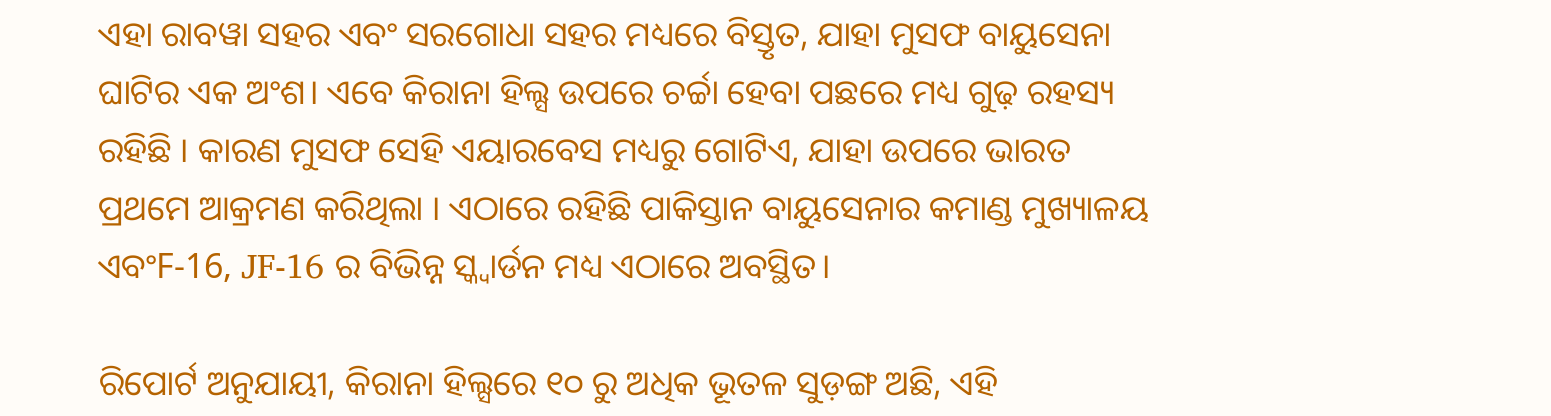ଏହା ରାବୱା ସହର ଏବଂ ସରଗୋଧା ସହର ମଧ୍ୟରେ ବିସ୍ତୃତ, ଯାହା ମୁସଫ ବାୟୁସେନା ଘାଟିର ଏକ ଅଂଶ। ଏବେ କିରାନା ହିଲ୍ସ ଉପରେ ଚର୍ଚ୍ଚା ହେବା ପଛରେ ମଧ୍ୟ ଗୁଢ଼ ରହସ୍ୟ ରହିଛି । କାରଣ ମୁସଫ ସେହି ଏୟାରବେସ ମଧ୍ୟରୁ ଗୋଟିଏ, ଯାହା ଉପରେ ଭାରତ ପ୍ରଥମେ ଆକ୍ରମଣ କରିଥିଲା । ଏଠାରେ ରହିଛି ପାକିସ୍ତାନ ବାୟୁସେନାର କମାଣ୍ଡ ମୁଖ୍ୟାଳୟ ଏବଂF-16, JF-16 ର ବିଭିନ୍ନ ସ୍କ୍ୱାର୍ଡନ ମଧ୍ୟ ଏଠାରେ ଅବସ୍ଥିତ।

ରିପୋର୍ଟ ଅନୁଯାୟୀ, କିରାନା ହିଲ୍ସରେ ୧୦ ରୁ ଅଧିକ ଭୂତଳ ସୁଡ଼ଙ୍ଗ ଅଛି, ଏହି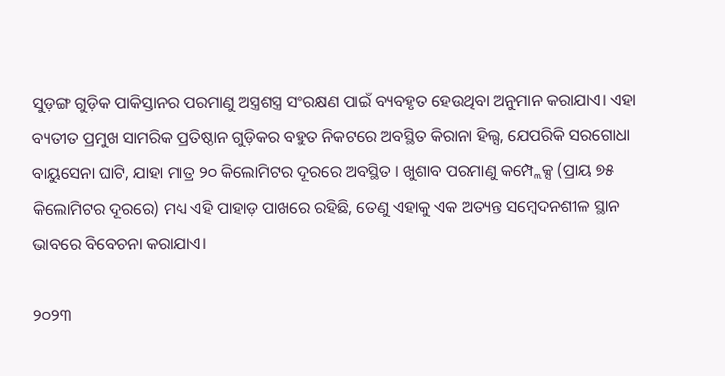ସୁଡ଼ଙ୍ଗ ଗୁଡ଼ିକ ପାକିସ୍ତାନର ପରମାଣୁ ଅସ୍ତ୍ରଶସ୍ତ୍ର ସଂରକ୍ଷଣ ପାଇଁ ବ୍ୟବହୃତ ହେଉଥିବା ଅନୁମାନ କରାଯାଏ। ଏହା ବ୍ୟତୀତ ପ୍ରମୁଖ ସାମରିକ ପ୍ରତିଷ୍ଠାନ ଗୁଡ଼ିକର ବହୁତ ନିକଟରେ ଅବସ୍ଥିତ କିରାନା ହିଲ୍ସ, ଯେପରିକି ସରଗୋଧା ବାୟୁସେନା ଘାଟି, ଯାହା ମାତ୍ର ୨୦ କିଲୋମିଟର ଦୂରରେ ଅବସ୍ଥିତ । ଖୁଶାବ ପରମାଣୁ କମ୍ପ୍ଲେକ୍ସ (ପ୍ରାୟ ୭୫ କିଲୋମିଟର ଦୂରରେ) ମଧ୍ୟ ଏହି ପାହାଡ଼ ପାଖରେ ରହିଛି, ତେଣୁ ଏହାକୁ ଏକ ଅତ୍ୟନ୍ତ ସମ୍ବେଦନଶୀଳ ସ୍ଥାନ ଭାବରେ ବିବେଚନା କରାଯାଏ।

୨୦୨୩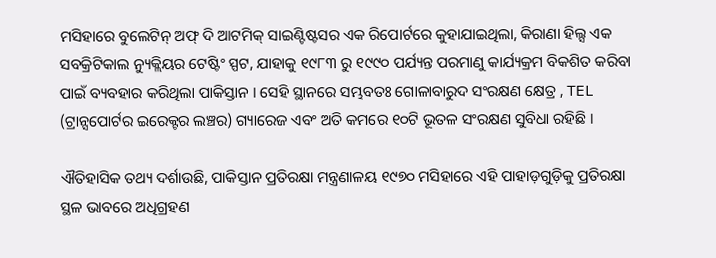ମସିହାରେ ବୁଲେଟିନ୍ ଅଫ୍ ଦି ଆଟମିକ୍ ସାଇଣ୍ଟିଷ୍ଟସର ଏକ ରିପୋର୍ଟରେ କୁହାଯାଇଥିଲା, କିରାଣା ହିଲ୍ସ ଏକ ସବକ୍ରିଟିକାଲ ନ୍ୟୁକ୍ଲିୟର ଟେଷ୍ଟିଂ ସ୍ପଟ, ଯାହାକୁ ୧୯୮୩ ରୁ ୧୯୯୦ ପର୍ଯ୍ୟନ୍ତ ପରମାଣୁ କାର୍ଯ୍ୟକ୍ରମ ବିକଶିତ କରିବା ପାଇଁ ବ୍ୟବହାର କରିଥିଲା ପାକିସ୍ତାନ । ସେହି ସ୍ଥାନରେ ସମ୍ଭବତଃ ଗୋଳାବାରୁଦ ସଂରକ୍ଷଣ କ୍ଷେତ୍ର , TEL  (ଟ୍ରାନ୍ସପୋର୍ଟର ଇରେକ୍ଟର ଲଞ୍ଚର) ଗ୍ୟାରେଜ ଏବଂ ଅତି କମରେ ୧୦ଟି ଭୂତଳ ସଂରକ୍ଷଣ ସୁବିଧା ରହିଛି ।

ଐତିହାସିକ ତଥ୍ୟ ଦର୍ଶାଉଛି, ପାକିସ୍ତାନ ପ୍ରତିରକ୍ଷା ମନ୍ତ୍ରଣାଳୟ ୧୯୭୦ ମସିହାରେ ଏହି ପାହାଡ଼ଗୁଡ଼ିକୁ ପ୍ରତିରକ୍ଷା ସ୍ଥଳ ଭାବରେ ଅଧିଗ୍ରହଣ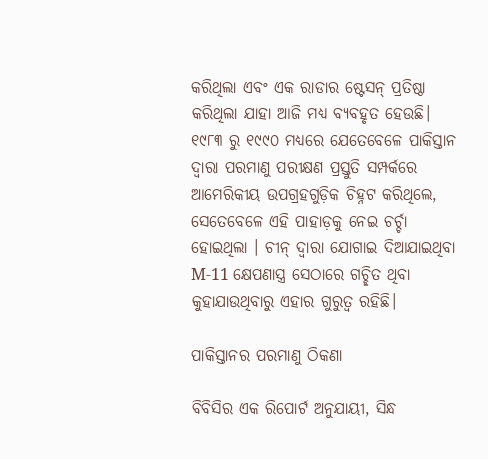କରିଥିଲା ଏବଂ ଏକ ରାଡାର ଷ୍ଟେସନ୍ ପ୍ରତିଷ୍ଠା କରିଥିଲା ଯାହା ଆଜି ମଧ୍ୟ ବ୍ୟବହୃତ ହେଉଛି। ୧୯୮୩ ରୁ ୧୯୯୦ ମଧ୍ୟରେ ଯେତେବେଳେ ପାକିସ୍ତାନ ଦ୍ୱାରା ପରମାଣୁ ପରୀକ୍ଷଣ ପ୍ରସ୍ତୁତି ସମ୍ପର୍କରେ ଆମେରିକୀୟ ଉପଗ୍ରହଗୁଡ଼ିକ ଚିହ୍ନଟ କରିଥିଲେ, ସେତେବେଳେ ଏହି ପାହାଡ଼କୁ ନେଇ ଚର୍ଚ୍ଚା ହୋଇଥିଲା । ଚୀନ୍ ଦ୍ୱାରା ଯୋଗାଇ ଦିଆଯାଇଥିବା M-11 କ୍ଷେପଣାସ୍ତ୍ର ସେଠାରେ ଗଚ୍ଛିତ ଥିବା କୁହାଯାଉଥିବାରୁ ଏହାର ଗୁରୁତ୍ୱ ରହିଛି।

ପାକିସ୍ତାନର ପରମାଣୁ ଠିକଣା

ବିବିସିର ଏକ ରିପୋର୍ଟ ଅନୁଯାୟୀ, ସିନ୍ଧ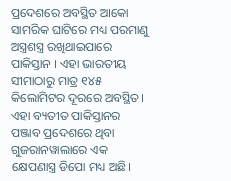ପ୍ରଦେଶରେ ଅବସ୍ଥିତ ଆକୋ ସାମରିକ ଘାଟିରେ ମଧ୍ୟ ପରମାଣୁ ଅସ୍ତ୍ରଶସ୍ତ୍ର ରଖିଥାଇପାରେ ପାକିସ୍ତାନ । ଏହା ଭାରତୀୟ ସୀମାଠାରୁ ମାତ୍ର ୧୪୫ କିଲୋମିଟର ଦୂରରେ ଅବସ୍ଥିତ। ଏହା ବ୍ୟତୀତ ପାକିସ୍ତାନର ପଞ୍ଜାବ ପ୍ରଦେଶରେ ଥିବା ଗୁଜରାନୱାଲାରେ ଏକ କ୍ଷେପଣାସ୍ତ୍ର ଡିପୋ ମଧ୍ୟ ଅଛି।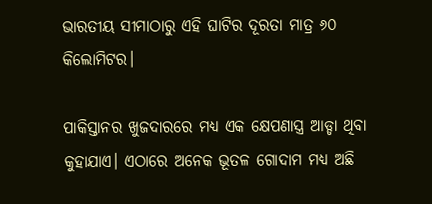ଭାରତୀୟ ସୀମାଠାରୁ ଏହି ଘାଟିର ଦୂରତା ମାତ୍ର ୬୦ କିଲୋମିଟର।

ପାକିସ୍ତାନର ଖୁଜଦାରରେ ମଧ୍ୟ ଏକ କ୍ଷେପଣାସ୍ତ୍ର ଆଡ୍ଡା ଥିବା କୁହାଯାଏ। ଏଠାରେ ଅନେକ ଭୂତଳ ଗୋଦାମ ମଧ୍ୟ ଅଛି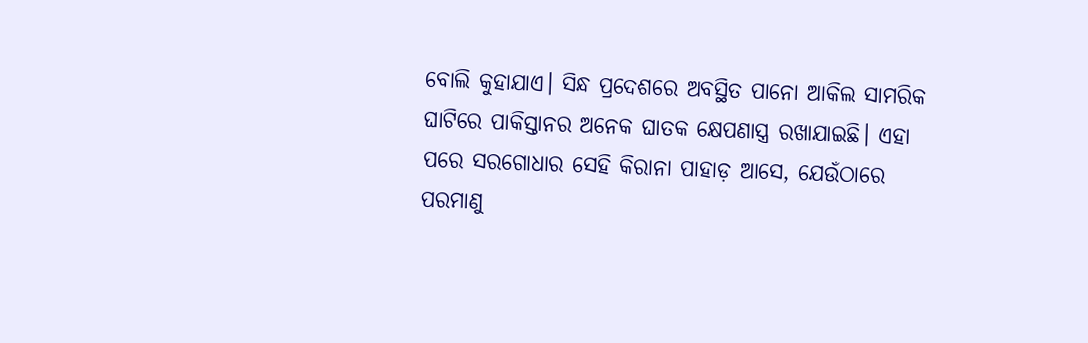ବୋଲି କୁହାଯାଏ। ସିନ୍ଧ ପ୍ରଦେଶରେ ଅବସ୍ଥିତ ପାନୋ ଆକିଲ ସାମରିକ ଘାଟିରେ ପାକିସ୍ତାନର ଅନେକ ଘାତକ କ୍ଷେପଣାସ୍ତ୍ର ରଖାଯାଇଛି। ଏହା ପରେ ସରଗୋଧାର ସେହି କିରାନା ପାହାଡ଼ ଆସେ, ଯେଉଁଠାରେ ପରମାଣୁ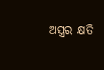ଅସ୍ତ୍ରର କ୍ଷତି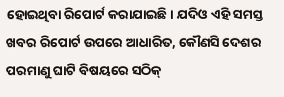ହୋଇଥିବା ରିପୋର୍ଟ କରାଯାଇଛି। ଯଦିଓ ଏହି ସମସ୍ତ ଖବର ରିପୋର୍ଟ ଉପରେ ଆଧାରିତ, କୌଣସି ଦେଶର ପରମାଣୁ ଘାଟି ବିଷୟରେ ସଠିକ୍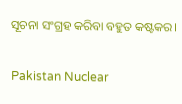ସୂଚନା ସଂଗ୍ରହ କରିବା ବହୁତ କଷ୍ଟକର।

Pakistan Nuclear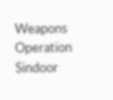Weapons Operation Sindoor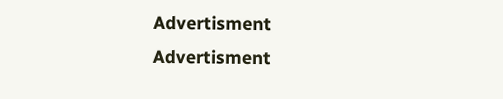Advertisment
Advertisment